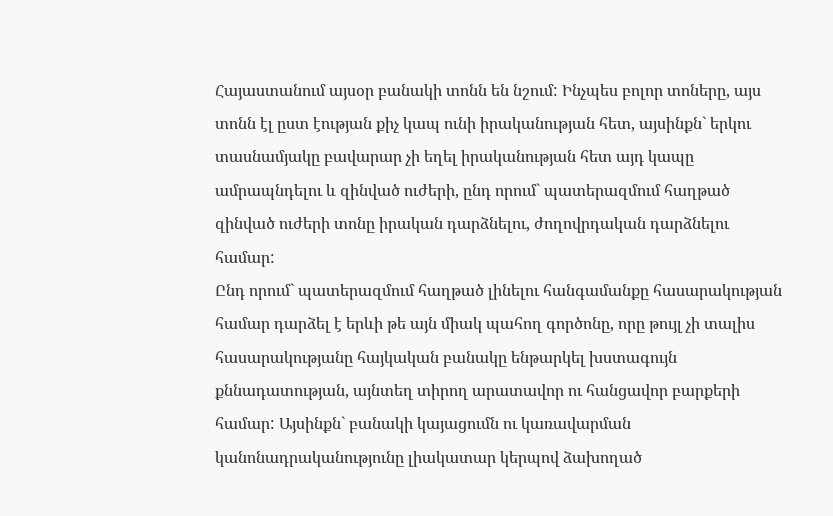Հայաստանում այսօր բանակի տոնն են նշում: Ինչպես բոլոր տոները, այս տոնն էլ ըստ էության քիչ կապ ունի իրականության հետ, այսինքն` երկու տասնամյակը բավարար չի եղել իրականության հետ այդ կապը ամրապնդելու և զինված ուժերի, ընդ որում` պատերազմում հաղթած զինված ուժերի տոնը իրական դարձնելու, ժողովրդական դարձնելու համար:
Ընդ որում` պատերազմում հաղթած լինելու հանգամանքը հասարակության համար դարձել է երևի թե այն միակ պահող գործոնը, որը թույլ չի տալիս հասարակությանը հայկական բանակը ենթարկել խստագույն քննադատության, այնտեղ տիրող արատավոր ու հանցավոր բարքերի համար: Այսինքն` բանակի կայացումն ու կառավարման կանոնադրականությունը լիակատար կերպով ձախողած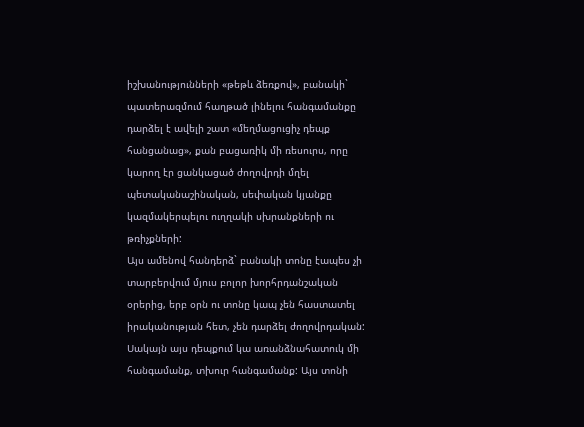իշխանությունների «թեթև ձեռքով», բանակի` պատերազմում հաղթած լինելու հանգամանքը դարձել է ավելի շատ «մեղմացուցիչ դեպք հանցանաց», քան բացառիկ մի ռեսուրս, որը կարող էր ցանկացած ժողովրդի մղել պետականաշինական, սեփական կյանքը կազմակերպելու ուղղակի սխրանքների ու թռիչքների:
Այս ամենով հանդերձ` բանակի տոնը էապես չի տարբերվում մյուս բոլոր խորհրդանշական օրերից, երբ օրն ու տոնը կապ չեն հաստատել իրականության հետ, չեն դարձել ժողովրդական: Սակայն այս դեպքում կա առանձնահատուկ մի հանգամանք, տխուր հանգամանք: Այս տոնի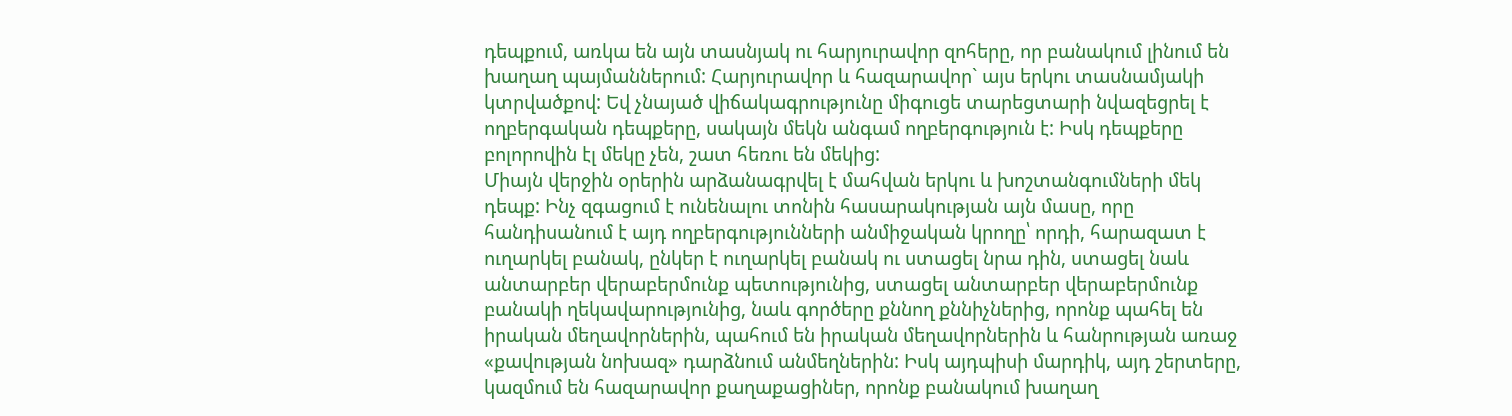դեպքում, առկա են այն տասնյակ ու հարյուրավոր զոհերը, որ բանակում լինում են խաղաղ պայմաններում: Հարյուրավոր և հազարավոր` այս երկու տասնամյակի կտրվածքով: Եվ չնայած վիճակագրությունը միգուցե տարեցտարի նվազեցրել է ողբերգական դեպքերը, սակայն մեկն անգամ ողբերգություն է: Իսկ դեպքերը բոլորովին էլ մեկը չեն, շատ հեռու են մեկից:
Միայն վերջին օրերին արձանագրվել է մահվան երկու և խոշտանգումների մեկ դեպք: Ինչ զգացում է ունենալու տոնին հասարակության այն մասը, որը հանդիսանում է այդ ողբերգությունների անմիջական կրողը՝ որդի, հարազատ է ուղարկել բանակ, ընկեր է ուղարկել բանակ ու ստացել նրա դին, ստացել նաև անտարբեր վերաբերմունք պետությունից, ստացել անտարբեր վերաբերմունք բանակի ղեկավարությունից, նաև գործերը քննող քննիչներից, որոնք պահել են իրական մեղավորներին, պահում են իրական մեղավորներին և հանրության առաջ «քավության նոխազ» դարձնում անմեղներին: Իսկ այդպիսի մարդիկ, այդ շերտերը, կազմում են հազարավոր քաղաքացիներ, որոնք բանակում խաղաղ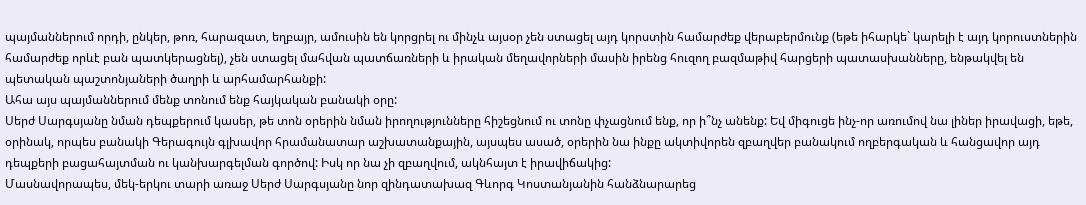պայմաններում որդի, ընկեր, թոռ, հարազատ, եղբայր, ամուսին են կորցրել ու մինչև այսօր չեն ստացել այդ կորստին համարժեք վերաբերմունք (եթե իհարկե` կարելի է այդ կորուստներին համարժեք որևէ բան պատկերացնել), չեն ստացել մահվան պատճառների և իրական մեղավորների մասին իրենց հուզող բազմաթիվ հարցերի պատասխանները, ենթակվել են պետական պաշտոնյաների ծաղրի և արհամարհանքի:
Ահա այս պայմաններում մենք տոնում ենք հայկական բանակի օրը:
Սերժ Սարգսյանը նման դեպքերում կասեր, թե տոն օրերին նման իրողությունները հիշեցնում ու տոնը փչացնում ենք, որ ի՞նչ անենք: Եվ միգուցե ինչ-որ առումով նա լիներ իրավացի, եթե, օրինակ, որպես բանակի Գերագույն գլխավոր հրամանատար աշխատանքային, այսպես ասած, օրերին նա ինքը ակտիվորեն զբաղվեր բանակում ողբերգական և հանցավոր այդ դեպքերի բացահայտման ու կանխարգելման գործով: Իսկ որ նա չի զբաղվում, ակնհայտ է իրավիճակից:
Մասնավորապես, մեկ-երկու տարի առաջ Սերժ Սարգսյանը նոր զինդատախազ Գևորգ Կոստանյանին հանձնարարեց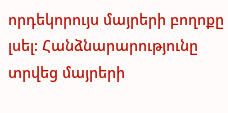որդեկորույս մայրերի բողոքը լսել: Հանձնարարությունը տրվեց մայրերի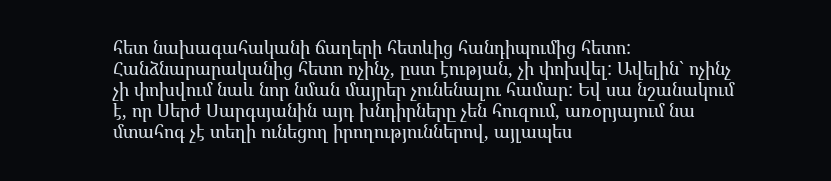հետ նախագահականի ճաղերի հետևից հանդիպումից հետո: Հանձնարարականից հետո ոչինչ, ըստ էության, չի փոխվել: Ավելին` ոչինչ չի փոխվում նաև նոր նման մայրեր չունենալու համար: Եվ սա նշանակում է, որ Սերժ Սարգսյանին այդ խնդիրները չեն հուզում, առօրյայում նա մտահոգ չէ տեղի ունեցող իրողություններով, այլապես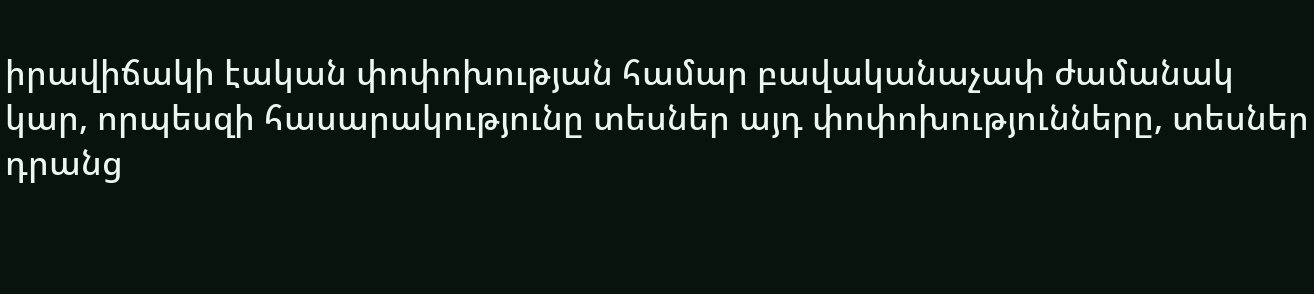իրավիճակի էական փոփոխության համար բավականաչափ ժամանակ կար, որպեսզի հասարակությունը տեսներ այդ փոփոխությունները, տեսներ դրանց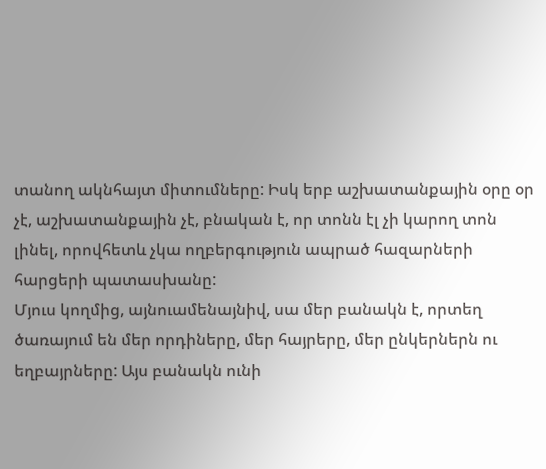տանող ակնհայտ միտումները: Իսկ երբ աշխատանքային օրը օր չէ, աշխատանքային չէ, բնական է, որ տոնն էլ չի կարող տոն լինել, որովհետև չկա ողբերգություն ապրած հազարների հարցերի պատասխանը:
Մյուս կողմից, այնուամենայնիվ, սա մեր բանակն է, որտեղ ծառայում են մեր որդիները, մեր հայրերը, մեր ընկերներն ու եղբայրները: Այս բանակն ունի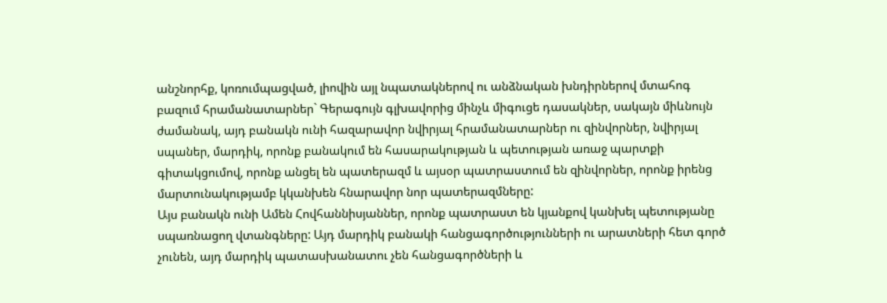անշնորհք, կոռումպացված, լիովին այլ նպատակներով ու անձնական խնդիրներով մտահոգ բազում հրամանատարներ` Գերագույն գլխավորից մինչև միգուցե դասակներ, սակայն միևնույն ժամանակ, այդ բանակն ունի հազարավոր նվիրյալ հրամանատարներ ու զինվորներ, նվիրյալ սպաներ, մարդիկ, որոնք բանակում են հասարակության և պետության առաջ պարտքի գիտակցումով, որոնք անցել են պատերազմ և այսօր պատրաստում են զինվորներ, որոնք իրենց մարտունակությամբ կկանխեն հնարավոր նոր պատերազմները:
Այս բանակն ունի Ամեն Հովհաննիսյաններ, որոնք պատրաստ են կյանքով կանխել պետությանը սպառնացող վտանգները: Այդ մարդիկ բանակի հանցագործությունների ու արատների հետ գործ չունեն, այդ մարդիկ պատասխանատու չեն հանցագործների և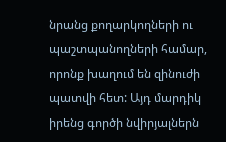նրանց քողարկողների ու պաշտպանողների համար, որոնք խաղում են զինուժի պատվի հետ: Այդ մարդիկ իրենց գործի նվիրյալներն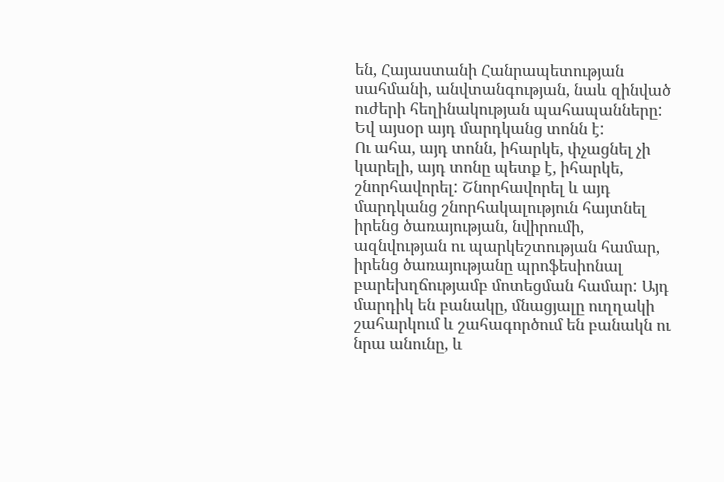են, Հայաստանի Հանրապետության սահմանի, անվտանգության, նաև զինված ուժերի հեղինակության պահապանները: Եվ այսօր այդ մարդկանց տոնն է:
Ու ահա, այդ տոնն, իհարկե, փչացնել չի կարելի, այդ տոնը պետք է, իհարկե, շնորհավորել: Շնորհավորել և այդ մարդկանց շնորհակալություն հայտնել իրենց ծառայության, նվիրումի, ազնվության ու պարկեշտության համար, իրենց ծառայությանը պրոֆեսիոնալ բարեխղճությամբ մոտեցման համար: Այդ մարդիկ են բանակը, մնացյալը ուղղակի շահարկում և շահագործում են բանակն ու նրա անունը, և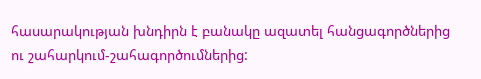հասարակության խնդիրն է բանակը ազատել հանցագործներից ու շահարկում-շահագործումներից: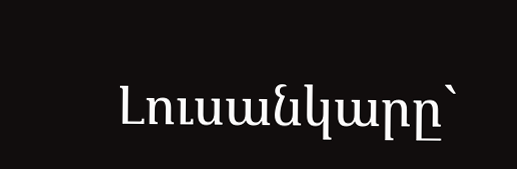Լուսանկարը`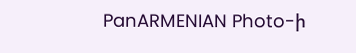PanARMENIAN Photo-ի